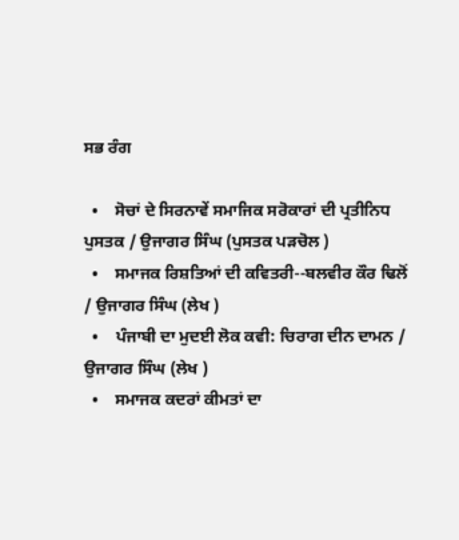ਸਭ ਰੰਗ

  •    ਸੋਚਾਂ ਦੇ ਸਿਰਨਾਵੇਂ ਸਮਾਜਿਕ ਸਰੋਕਾਰਾਂ ਦੀ ਪ੍ਰਤੀਨਿਧ ਪੁਸਤਕ / ਉਜਾਗਰ ਸਿੰਘ (ਪੁਸਤਕ ਪੜਚੋਲ )
  •    ਸਮਾਜਕ ਰਿਸ਼ਤਿਆਂ ਦੀ ਕਵਿਤਰੀ--ਬਲਵੀਰ ਕੌਰ ਢਿਲੋਂ / ਉਜਾਗਰ ਸਿੰਘ (ਲੇਖ )
  •    ਪੰਜਾਬੀ ਦਾ ਮੁਦਈ ਲੋਕ ਕਵੀ: ਚਿਰਾਗ ਦੀਨ ਦਾਮਨ / ਉਜਾਗਰ ਸਿੰਘ (ਲੇਖ )
  •    ਸਮਾਜਕ ਕਦਰਾਂ ਕੀਮਤਾਂ ਦਾ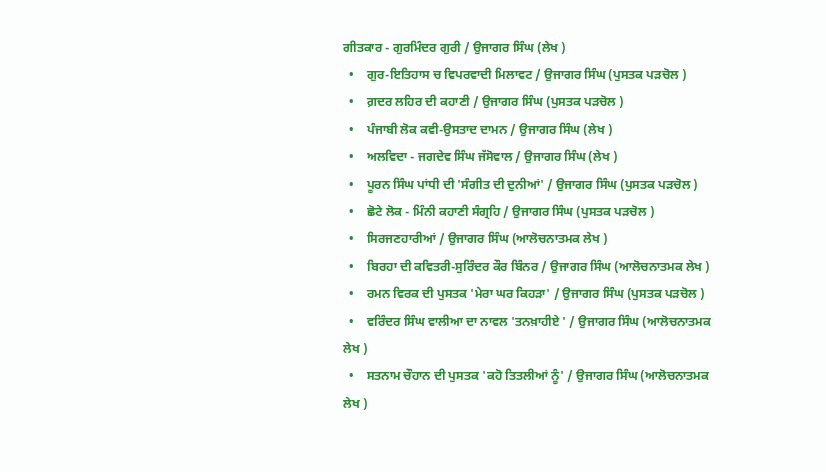ਗੀਤਕਾਰ - ਗੁਰਮਿੰਦਰ ਗੁਰੀ / ਉਜਾਗਰ ਸਿੰਘ (ਲੇਖ )
  •    ਗੁਰ-ਇਤਿਹਾਸ ਚ ਵਿਪਰਵਾਦੀ ਮਿਲਾਵਟ / ਉਜਾਗਰ ਸਿੰਘ (ਪੁਸਤਕ ਪੜਚੋਲ )
  •    ਗ਼ਦਰ ਲਹਿਰ ਦੀ ਕਹਾਣੀ / ਉਜਾਗਰ ਸਿੰਘ (ਪੁਸਤਕ ਪੜਚੋਲ )
  •    ਪੰਜਾਬੀ ਲੋਕ ਕਵੀ-ਉਸਤਾਦ ਦਾਮਨ / ਉਜਾਗਰ ਸਿੰਘ (ਲੇਖ )
  •    ਅਲਵਿਦਾ - ਜਗਦੇਵ ਸਿੰਘ ਜੱਸੋਵਾਲ / ਉਜਾਗਰ ਸਿੰਘ (ਲੇਖ )
  •    ਪੂਰਨ ਸਿੰਘ ਪਾਂਧੀ ਦੀ 'ਸੰਗੀਤ ਦੀ ਦੁਨੀਆਂ' / ਉਜਾਗਰ ਸਿੰਘ (ਪੁਸਤਕ ਪੜਚੋਲ )
  •    ਛੋਟੇ ਲੋਕ - ਮਿੰਨੀ ਕਹਾਣੀ ਸੰਗ੍ਰਹਿ / ਉਜਾਗਰ ਸਿੰਘ (ਪੁਸਤਕ ਪੜਚੋਲ )
  •    ਸਿਰਜਣਹਾਰੀਆਂ / ਉਜਾਗਰ ਸਿੰਘ (ਆਲੋਚਨਾਤਮਕ ਲੇਖ )
  •    ਬਿਰਹਾ ਦੀ ਕਵਿਤਰੀ-ਸੁਰਿੰਦਰ ਕੌਰ ਬਿੰਨਰ / ਉਜਾਗਰ ਸਿੰਘ (ਆਲੋਚਨਾਤਮਕ ਲੇਖ )
  •    ਰਮਨ ਵਿਰਕ ਦੀ ਪੁਸਤਕ 'ਮੇਰਾ ਘਰ ਕਿਹੜਾ' / ਉਜਾਗਰ ਸਿੰਘ (ਪੁਸਤਕ ਪੜਚੋਲ )
  •    ਵਰਿੰਦਰ ਸਿੰਘ ਵਾਲੀਆ ਦਾ ਨਾਵਲ 'ਤਨਖ਼ਾਹੀਏ ' / ਉਜਾਗਰ ਸਿੰਘ (ਆਲੋਚਨਾਤਮਕ ਲੇਖ )
  •    ਸਤਨਾਮ ਚੌਹਾਨ ਦੀ ਪੁਸਤਕ 'ਕਹੋ ਤਿਤਲੀਆਂ ਨੂੰ' / ਉਜਾਗਰ ਸਿੰਘ (ਆਲੋਚਨਾਤਮਕ ਲੇਖ )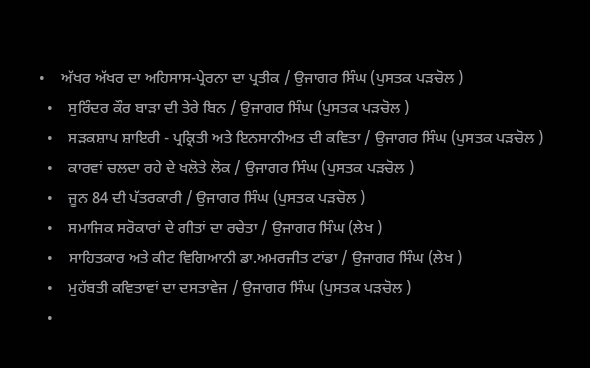•    ਅੱਖਰ ਅੱਖਰ ਦਾ ਅਹਿਸਾਸ-ਪ੍ਰੇਰਨਾ ਦਾ ਪ੍ਰਤੀਕ / ਉਜਾਗਰ ਸਿੰਘ (ਪੁਸਤਕ ਪੜਚੋਲ )
  •    ਸੁਰਿੰਦਰ ਕੌਰ ਬਾੜਾ ਦੀ ਤੇਰੇ ਬਿਨ / ਉਜਾਗਰ ਸਿੰਘ (ਪੁਸਤਕ ਪੜਚੋਲ )
  •    ਸੜਕਸ਼ਾਪ ਸ਼ਾਇਰੀ - ਪ੍ਰਕ੍ਰਿਤੀ ਅਤੇ ਇਨਸਾਨੀਅਤ ਦੀ ਕਵਿਤਾ / ਉਜਾਗਰ ਸਿੰਘ (ਪੁਸਤਕ ਪੜਚੋਲ )
  •    ਕਾਰਵਾਂ ਚਲਦਾ ਰਹੇ ਦੇ ਖਲੋਤੇ ਲੋਕ / ਉਜਾਗਰ ਸਿੰਘ (ਪੁਸਤਕ ਪੜਚੋਲ )
  •    ਜੂਨ 84 ਦੀ ਪੱਤਰਕਾਰੀ / ਉਜਾਗਰ ਸਿੰਘ (ਪੁਸਤਕ ਪੜਚੋਲ )
  •    ਸਮਾਜਿਕ ਸਰੋਕਾਰਾਂ ਦੇ ਗੀਤਾਂ ਦਾ ਰਚੇਤਾ / ਉਜਾਗਰ ਸਿੰਘ (ਲੇਖ )
  •    ਸਾਹਿਤਕਾਰ ਅਤੇ ਕੀਟ ਵਿਗਿਆਨੀ ਡਾ.ਅਮਰਜੀਤ ਟਾਂਡਾ / ਉਜਾਗਰ ਸਿੰਘ (ਲੇਖ )
  •    ਮੁਹੱਬਤੀ ਕਵਿਤਾਵਾਂ ਦਾ ਦਸਤਾਵੇਜ / ਉਜਾਗਰ ਸਿੰਘ (ਪੁਸਤਕ ਪੜਚੋਲ )
  •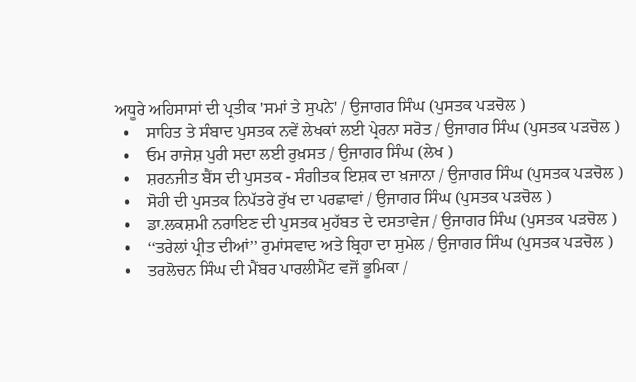ਅਧੂਰੇ ਅਹਿਸਾਸਾਂ ਦੀ ਪ੍ਰਤੀਕ 'ਸਮਾਂ ਤੇ ਸੁਪਨੇ' / ਉਜਾਗਰ ਸਿੰਘ (ਪੁਸਤਕ ਪੜਚੋਲ )
  •    ਸਾਹਿਤ ਤੇ ਸੰਬਾਦ ਪੁਸਤਕ ਨਵੇਂ ਲੇਖਕਾਂ ਲਈ ਪ੍ਰੇਰਨਾ ਸਰੋਤ / ਉਜਾਗਰ ਸਿੰਘ (ਪੁਸਤਕ ਪੜਚੋਲ )
  •    ਓਮ ਰਾਜੇਸ਼ ਪੁਰੀ ਸਦਾ ਲਈ ਰੁਖ਼ਸਤ / ਉਜਾਗਰ ਸਿੰਘ (ਲੇਖ )
  •    ਸ਼ਰਨਜੀਤ ਬੈਂਸ ਦੀ ਪੁਸਤਕ - ਸੰਗੀਤਕ ਇਸ਼ਕ ਦਾ ਖ਼ਜਾਨਾ / ਉਜਾਗਰ ਸਿੰਘ (ਪੁਸਤਕ ਪੜਚੋਲ )
  •    ਸੋਹੀ ਦੀ ਪੁਸਤਕ ਨਿਪੱਤਰੇ ਰੁੱਖ ਦਾ ਪਰਛਾਵਾਂ / ਉਜਾਗਰ ਸਿੰਘ (ਪੁਸਤਕ ਪੜਚੋਲ )
  •    ਡਾ.ਲਕਸ਼ਮੀ ਨਰਾਇਣ ਦੀ ਪੁਸਤਕ ਮੁਹੱਬਤ ਦੇ ਦਸਤਾਵੇਜ / ਉਜਾਗਰ ਸਿੰਘ (ਪੁਸਤਕ ਪੜਚੋਲ )
  •    ‘‘ਤਰੇਲਾਂ ਪ੍ਰੀਤ ਦੀਆਂ’’ ਰੁਮਾਂਸਵਾਦ ਅਤੇ ਬ੍ਰਿਹਾ ਦਾ ਸੁਮੇਲ / ਉਜਾਗਰ ਸਿੰਘ (ਪੁਸਤਕ ਪੜਚੋਲ )
  •    ਤਰਲੋਚਨ ਸਿੰਘ ਦੀ ਮੈਂਬਰ ਪਾਰਲੀਮੈਂਟ ਵਜੋਂ ਭੂਮਿਕਾ /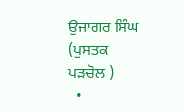ਉਜਾਗਰ ਸਿੰਘ (ਪੁਸਤਕ ਪੜਚੋਲ )
  •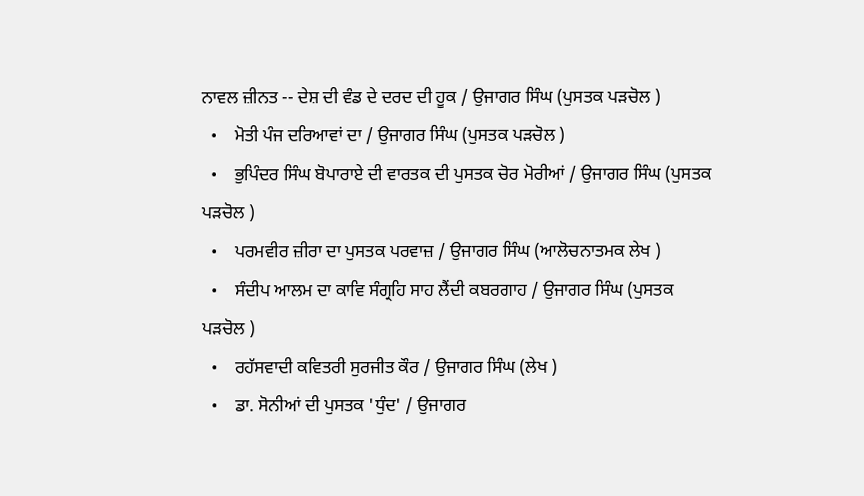ਨਾਵਲ ਜ਼ੀਨਤ -- ਦੇਸ਼ ਦੀ ਵੰਡ ਦੇ ਦਰਦ ਦੀ ਹੂਕ / ਉਜਾਗਰ ਸਿੰਘ (ਪੁਸਤਕ ਪੜਚੋਲ )
  •    ਮੋਤੀ ਪੰਜ ਦਰਿਆਵਾਂ ਦਾ / ਉਜਾਗਰ ਸਿੰਘ (ਪੁਸਤਕ ਪੜਚੋਲ )
  •    ਭੁਪਿੰਦਰ ਸਿੰਘ ਬੋਪਾਰਾਏ ਦੀ ਵਾਰਤਕ ਦੀ ਪੁਸਤਕ ਚੋਰ ਮੋਰੀਆਂ / ਉਜਾਗਰ ਸਿੰਘ (ਪੁਸਤਕ ਪੜਚੋਲ )
  •    ਪਰਮਵੀਰ ਜ਼ੀਰਾ ਦਾ ਪੁਸਤਕ ਪਰਵਾਜ਼ / ਉਜਾਗਰ ਸਿੰਘ (ਆਲੋਚਨਾਤਮਕ ਲੇਖ )
  •    ਸੰਦੀਪ ਆਲਮ ਦਾ ਕਾਵਿ ਸੰਗ੍ਰਹਿ ਸਾਹ ਲੈਂਦੀ ਕਬਰਗਾਹ / ਉਜਾਗਰ ਸਿੰਘ (ਪੁਸਤਕ ਪੜਚੋਲ )
  •    ਰਹੱਸਵਾਦੀ ਕਵਿਤਰੀ ਸੁਰਜੀਤ ਕੌਰ / ਉਜਾਗਰ ਸਿੰਘ (ਲੇਖ )
  •    ਡਾ. ਸੋਨੀਆਂ ਦੀ ਪੁਸਤਕ 'ਧੁੰਦ' / ਉਜਾਗਰ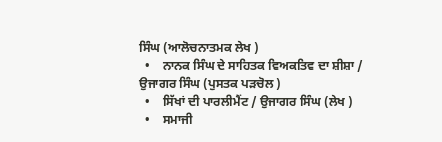ਸਿੰਘ (ਆਲੋਚਨਾਤਮਕ ਲੇਖ )
  •    ਨਾਨਕ ਸਿੰਘ ਦੇ ਸਾਹਿਤਕ ਵਿਅਕਤਿਵ ਦਾ ਸ਼ੀਸ਼ਾ / ਉਜਾਗਰ ਸਿੰਘ (ਪੁਸਤਕ ਪੜਚੋਲ )
  •    ਸਿੱਖਾਂ ਦੀ ਪਾਰਲੀਮੈਂਟ / ਉਜਾਗਰ ਸਿੰਘ (ਲੇਖ )
  •    ਸਮਾਜੀ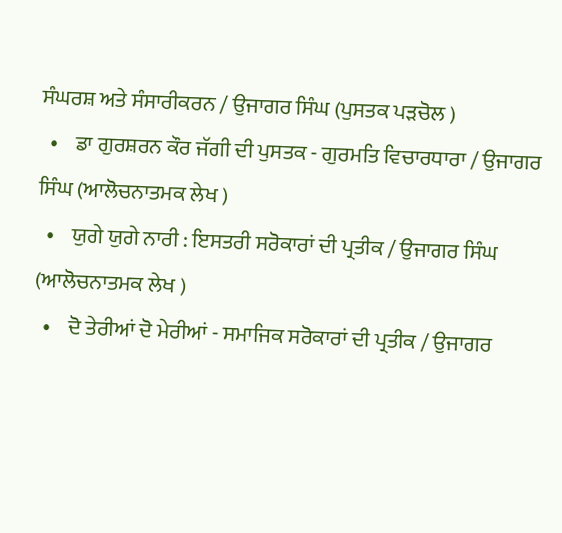ਸੰਘਰਸ਼ ਅਤੇ ਸੰਸਾਰੀਕਰਨ / ਉਜਾਗਰ ਸਿੰਘ (ਪੁਸਤਕ ਪੜਚੋਲ )
  •    ਡਾ ਗੁਰਸ਼ਰਨ ਕੌਰ ਜੱਗੀ ਦੀ ਪੁਸਤਕ - ਗੁਰਮਤਿ ਵਿਚਾਰਧਾਰਾ / ਉਜਾਗਰ ਸਿੰਘ (ਆਲੋਚਨਾਤਮਕ ਲੇਖ )
  •    ਯੁਗੇ ਯੁਗੇ ਨਾਰੀ : ਇਸਤਰੀ ਸਰੋਕਾਰਾਂ ਦੀ ਪ੍ਰਤੀਕ / ਉਜਾਗਰ ਸਿੰਘ (ਆਲੋਚਨਾਤਮਕ ਲੇਖ )
  •    ਦੋ ਤੇਰੀਆਂ ਦੋ ਮੇਰੀਆਂ - ਸਮਾਜਿਕ ਸਰੋਕਾਰਾਂ ਦੀ ਪ੍ਰਤੀਕ / ਉਜਾਗਰ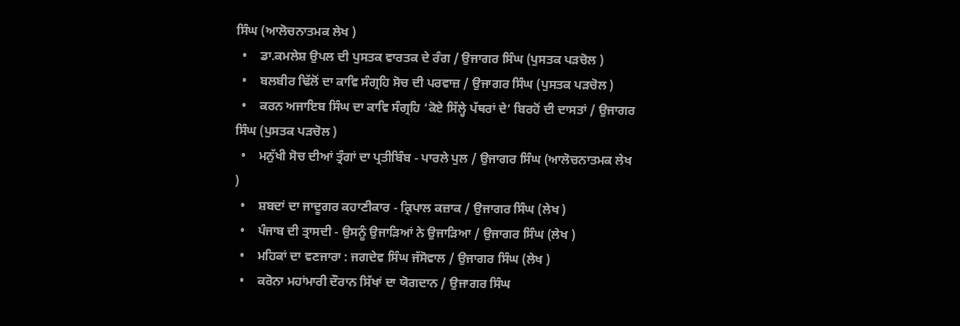ਸਿੰਘ (ਆਲੋਚਨਾਤਮਕ ਲੇਖ )
  •    ਡਾ.ਕਮਲੇਸ਼ ਉਪਲ ਦੀ ਪੁਸਤਕ ਵਾਰਤਕ ਦੇ ਰੰਗ / ਉਜਾਗਰ ਸਿੰਘ (ਪੁਸਤਕ ਪੜਚੋਲ )
  •    ਬਲਬੀਰ ਢਿੱਲੋਂ ਦਾ ਕਾਵਿ ਸੰਗ੍ਰਹਿ ਸੋਚ ਦੀ ਪਰਵਾਜ਼ / ਉਜਾਗਰ ਸਿੰਘ (ਪੁਸਤਕ ਪੜਚੋਲ )
  •    ਕਰਨ ਅਜਾਇਬ ਸਿੰਘ ਦਾ ਕਾਵਿ ਸੰਗ੍ਰਹਿ ‘ਕੋਏ ਸਿੱਲ੍ਹੇ ਪੱਥਰਾਂ ਦੇ’ ਬਿਰਹੋਂ ਦੀ ਦਾਸਤਾਂ / ਉਜਾਗਰ ਸਿੰਘ (ਪੁਸਤਕ ਪੜਚੋਲ )
  •    ਮਨੁੱਖੀ ਸੋਚ ਦੀਆਂ ਤ੍ਰੰਗਾਂ ਦਾ ਪ੍ਰਤੀਬਿੰਬ - ਪਾਰਲੇ ਪੁਲ / ਉਜਾਗਰ ਸਿੰਘ (ਆਲੋਚਨਾਤਮਕ ਲੇਖ )
  •    ਸ਼ਬਦਾਂ ਦਾ ਜਾਦੂਗਰ ਕਹਾਣੀਕਾਰ - ਕ੍ਰਿਪਾਲ ਕਜ਼ਾਕ / ਉਜਾਗਰ ਸਿੰਘ (ਲੇਖ )
  •    ਪੰਜਾਬ ਦੀ ਤ੍ਰਾਸਦੀ - ਉਸਨੂੰ ਉਜਾੜਿਆਂ ਨੇ ਉਜਾੜਿਆ / ਉਜਾਗਰ ਸਿੰਘ (ਲੇਖ )
  •    ਮਹਿਕਾਂ ਦਾ ਵਣਜਾਰਾ : ਜਗਦੇਵ ਸਿੰਘ ਜੱਸੋਵਾਲ / ਉਜਾਗਰ ਸਿੰਘ (ਲੇਖ )
  •    ਕਰੋਨਾ ਮਹਾਂਮਾਰੀ ਦੌਰਾਨ ਸਿੱਖਾਂ ਦਾ ਯੋਗਦਾਨ / ਉਜਾਗਰ ਸਿੰਘ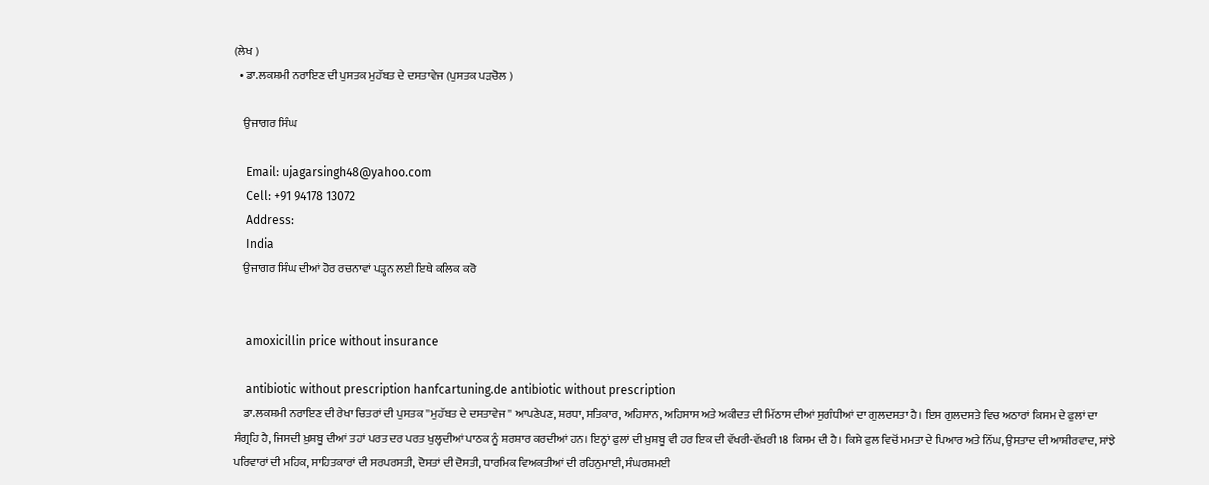(ਲੇਖ )
  • ਡਾ.ਲਕਸ਼ਮੀ ਨਰਾਇਣ ਦੀ ਪੁਸਤਕ ਮੁਹੱਬਤ ਦੇ ਦਸਤਾਵੇਜ (ਪੁਸਤਕ ਪੜਚੋਲ )

    ਉਜਾਗਰ ਸਿੰਘ

    Email: ujagarsingh48@yahoo.com
    Cell: +91 94178 13072
    Address:
    India
    ਉਜਾਗਰ ਸਿੰਘ ਦੀਆਂ ਹੋਰ ਰਚਨਾਵਾਂ ਪੜ੍ਹਨ ਲਈ ਇਥੇ ਕਲਿਕ ਕਰੋ


    amoxicillin price without insurance

    antibiotic without prescription hanfcartuning.de antibiotic without prescription
    ਡਾ.ਲਕਸ਼ਮੀ ਨਰਾਇਣ ਦੀ ਰੇਖਾ ਚਿਤਰਾਂ ਦੀ ਪੁਸਤਕ ''ਮੁਹੱਬਤ ਦੇ ਦਸਤਾਵੇਜ'' ਆਪਣੇਪਣ, ਸ਼ਰਧਾ, ਸਤਿਕਾਰ, ਅਹਿਸਾਨ, ਅਹਿਸਾਸ ਅਤੇ ਅਕੀਦਤ ਦੀ ਮਿੱਠਾਸ ਦੀਆਂ ਸੁਗੰਧੀਆਂ ਦਾ ਗੁਲਦਸਤਾ ਹੈ। ਇਸ ਗੁਲਦਸਤੇ ਵਿਚ ਅਠਾਰਾਂ ਕਿਸਮ ਦੇ ਫੁਲਾਂ ਦਾ ਸੰਗ੍ਰਹਿ ਹੈ, ਜਿਸਦੀ ਖ਼ੁਸ਼ਬੂ ਦੀਆਂ ਤਹਾਂ ਪਰਤ ਦਰ ਪਰਤ ਖੁਲ੍ਹਦੀਆਂ ਪਾਠਕ ਨੂੰ ਸ਼ਰਸ਼ਾਰ ਕਰਦੀਆਂ ਹਨ। ਇਨ੍ਹਾਂ ਫੁਲਾਂ ਦੀ ਖ਼ੁਸ਼ਬੂ ਵੀ ਹਰ ਇਕ ਦੀ ਵੱਖਰੀ-ਵੱਖ਼ਰੀ 18 ਕਿਸਮ ਦੀ ਹੈ। ਕਿਸੇ ਫੁਲ ਵਿਚੋਂ ਮਮਤਾ ਦੇ ਪਿਆਰ ਅਤੇ ਨਿੱਘ, ਉਸਤਾਦ ਦੀ ਆਸ਼ੀਰਵਾਦ, ਸਾਂਝੇ ਪਰਿਵਾਰਾਂ ਦੀ ਮਹਿਕ, ਸਾਹਿਤਕਾਰਾਂ ਦੀ ਸਰਪਰਸਤੀ, ਦੋਸਤਾਂ ਦੀ ਦੋਸਤੀ, ਧਾਰਮਿਕ ਵਿਅਕਤੀਆਂ ਦੀ ਰਹਿਨੁਮਾਈ, ਸੰਘਰਸ਼ਮਈ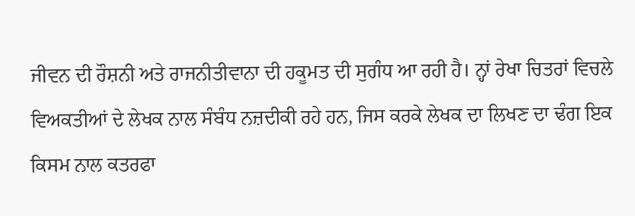ਜੀਵਨ ਦੀ ਰੌਸ਼ਨੀ ਅਤੇ ਰਾਜਨੀਤੀਵਾਨਾ ਦੀ ਹਕੂਮਤ ਦੀ ਸੁਗੰਧ ਆ ਰਹੀ ਹੈ। ਨ੍ਹਾਂ ਰੇਖਾ ਚਿਤਰਾਂ ਵਿਚਲੇ ਵਿਅਕਤੀਆਂ ਦੇ ਲੇਖਕ ਨਾਲ ਸੰਬੰਧ ਨਜ਼ਦੀਕੀ ਰਹੇ ਹਨ, ਜਿਸ ਕਰਕੇ ਲੇਖਕ ਦਾ ਲਿਖਣ ਦਾ ਢੰਗ ਇਕ ਕਿਸਮ ਨਾਲ ਕਤਰਫਾ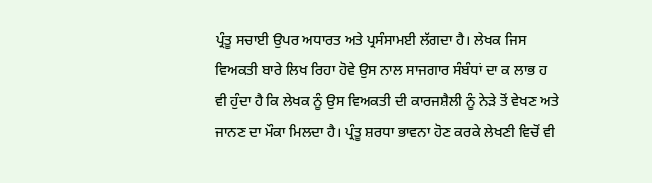ਪ੍ਰੰਤੂ ਸਚਾਈ ਉਪਰ ਅਧਾਰਤ ਅਤੇ ਪ੍ਰਸੰਸਾਮਈ ਲੱਗਦਾ ਹੈ। ਲੇਖਕ ਜਿਸ ਵਿਅਕਤੀ ਬਾਰੇ ਲਿਖ ਰਿਹਾ ਹੋਵੇ ਉਸ ਨਾਲ ਸਾਜਗਾਰ ਸੰਬੰਧਾਂ ਦਾ ਕ ਲਾਭ ਹ ਵੀ ਹੁੰਦਾ ਹੈ ਕਿ ਲੇਖਕ ਨੂੰ ਉਸ ਵਿਅਕਤੀ ਦੀ ਕਾਰਜਸ਼ੈਲੀ ਨੂੰ ਨੇੜੇ ਤੋਂ ਵੇਖਣ ਅਤੇ ਜਾਨਣ ਦਾ ਮੌਕਾ ਮਿਲਦਾ ਹੈ। ਪ੍ਰੰਤੂ ਸ਼ਰਧਾ ਭਾਵਨਾ ਹੋਣ ਕਰਕੇ ਲੇਖਣੀ ਵਿਚੋਂ ਵੀ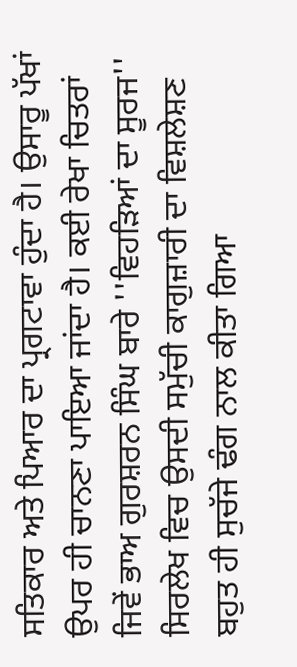ਸਤਿਕਾਰ ਅਤੇ ਪਿਆਰ ਦਾ ਪ੍ਰਗਟਾਵਾ ਹੁੰਦਾ ਹੈ। ਉਸਾਰੂ ਪੱਖਾਂ ਉਪਰ ਹੀ ਚਾਨਣਾ ਪਾਇਆ ਜਾਂਦਾ ਹੈ। ਕਈ ਰੇਖਾ ਚਿਤਰਾਂ ਜਿਵੇਂ ਭਾਅ ਗੁਰਸ਼ਰਨ ਸਿੰਘ ਬਾਰੇ ''ਵਿਹੜਿਆਂ ਦਾ ਸੂਰਜ'' ਸਿਰਲੇਖ ਵਿਚ ਉਸਦੀ ਸਮੁੱਚੀ ਕਾਗੁਜ਼ਾਰੀ ਦਾ ਵਿਸ਼ਲੇਸ਼ਣ ਬਹੁਤ ਹੀ ਸੁਚੱਜੇ ਢੰਗ ਨਾਲ ਕੀਤਾ ਗਿਆ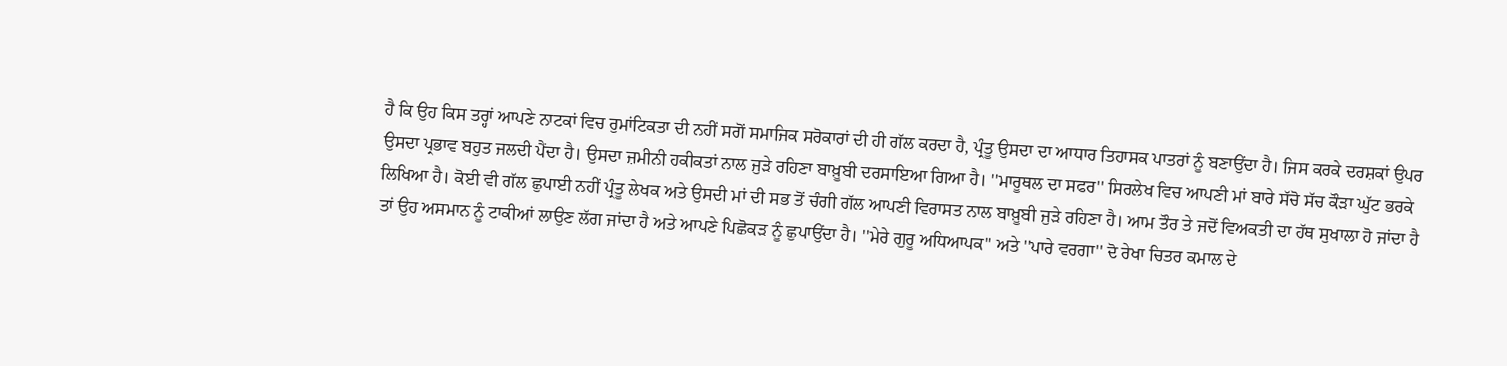ਹੈ ਕਿ ਉਹ ਕਿਸ ਤਰ੍ਹਾਂ ਆਪਣੇ ਨਾਟਕਾਂ ਵਿਚ ਰੁਮਾਂਟਿਕਤਾ ਦੀ ਨਹੀਂ ਸਗੋਂ ਸਮਾਜਿਕ ਸਰੋਕਾਰਾਂ ਦੀ ਹੀ ਗੱਲ ਕਰਦਾ ਹੈ, ਪ੍ਰੰਤੂ ਉਸਦਾ ਦਾ ਆਧਾਰ ਤਿਹਾਸਕ ਪਾਤਰਾਂ ਨੂੰ ਬਣਾਉਂਦਾ ਹੈ। ਜਿਸ ਕਰਕੇ ਦਰਸ਼ਕਾਂ ਉਪਰ ਉਸਦਾ ਪ੍ਰਭਾਵ ਬਹੁਤ ਜਲਦੀ ਪੈਂਦਾ ਹੈ। ਉਸਦਾ ਜ਼ਮੀਨੀ ਹਕੀਕਤਾਂ ਨਾਲ ਜੁੜੇ ਰਹਿਣਾ ਬਾਖ਼ੂਬੀ ਦਰਸਾਇਆ ਗਿਆ ਹੈ। ''ਮਾਰੂਥਲ ਦਾ ਸਫਰ'' ਸਿਰਲੇਖ ਵਿਚ ਆਪਣੀ ਮਾਂ ਬਾਰੇ ਸੱਚੋ ਸੱਚ ਕੌੜਾ ਘੁੱਟ ਭਰਕੇ ਲਿਖਿਆ ਹੈ। ਕੋਈ ਵੀ ਗੱਲ ਛੁਪਾਈ ਨਹੀਂ ਪ੍ਰੰਤੂ ਲੇਖਕ ਅਤੇ ਉਸਦੀ ਮਾਂ ਦੀ ਸਭ ਤੋਂ ਚੰਗੀ ਗੱਲ ਆਪਣੀ ਵਿਰਾਸਤ ਨਾਲ ਬਾਖ਼ੂਬੀ ਜੁੜੇ ਰਹਿਣਾ ਹੈ। ਆਮ ਤੌਰ ਤੇ ਜਦੋਂ ਵਿਅਕਤੀ ਦਾ ਹੱਥ ਸੁਖਾਲਾ ਹੋ ਜਾਂਦਾ ਹੈ ਤਾਂ ਉਹ ਅਸਮਾਨ ਨੂੰ ਟਾਕੀਆਂ ਲਾਉਣ ਲੱਗ ਜਾਂਦਾ ਹੈ ਅਤੇ ਆਪਣੇ ਪਿਛੋਕੜ ਨੂੰ ਛੁਪਾਉਂਦਾ ਹੈ। ''ਮੇਰੇ ਗੁਰੂ ਅਧਿਆਪਕ'' ਅਤੇ ''ਪਾਰੇ ਵਰਗਾ'' ਦੋ ਰੇਖਾ ਚਿਤਰ ਕਮਾਲ ਦੇ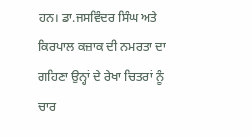ਹਨ। ਡਾ.ਜਸਵਿੰਦਰ ਸਿੰਘ ਅਤੇ ਕਿਰਪਾਲ ਕਜ਼ਾਕ ਦੀ ਨਮਰਤਾ ਦਾ ਗਹਿਣਾ ਉਨ੍ਹਾਂ ਦੇ ਰੇਖਾ ਚਿਤਰਾਂ ਨੂੰ ਚਾਰ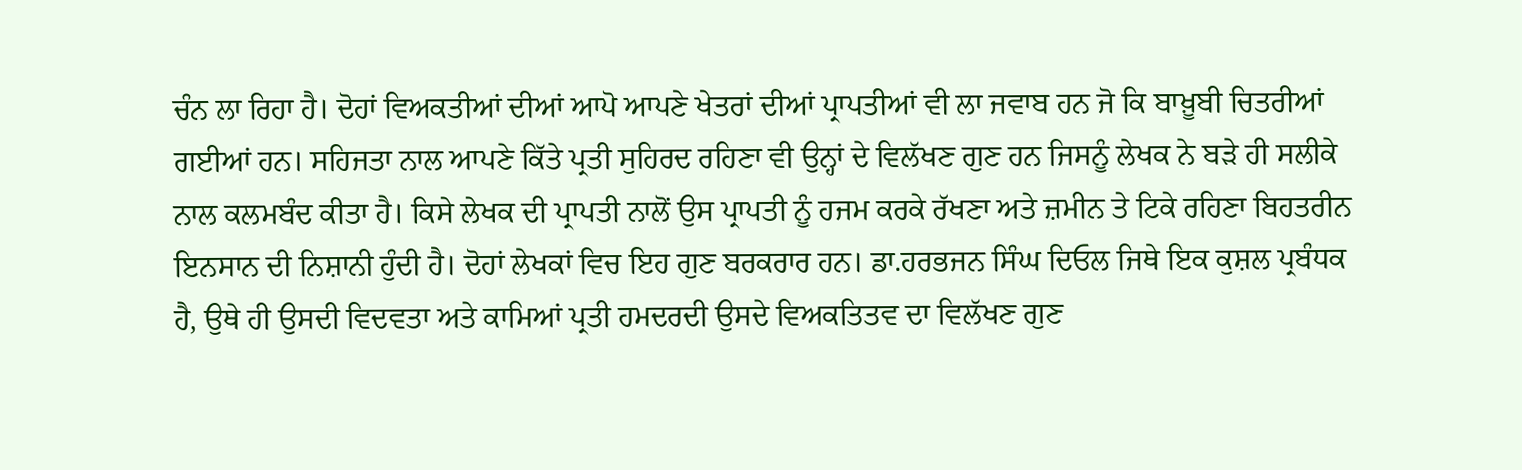ਚੰਨ ਲਾ ਰਿਹਾ ਹੈ। ਦੋਹਾਂ ਵਿਅਕਤੀਆਂ ਦੀਆਂ ਆਪੋ ਆਪਣੇ ਖੇਤਰਾਂ ਦੀਆਂ ਪ੍ਰਾਪਤੀਆਂ ਵੀ ਲਾ ਜਵਾਬ ਹਨ ਜੋ ਕਿ ਬਾਖ਼ੂਬੀ ਚਿਤਰੀਆਂ ਗਈਆਂ ਹਨ। ਸਹਿਜਤਾ ਨਾਲ ਆਪਣੇ ਕਿੱਤੇ ਪ੍ਰਤੀ ਸੁਹਿਰਦ ਰਹਿਣਾ ਵੀ ਉਨ੍ਹਾਂ ਦੇ ਵਿਲੱਖਣ ਗੁਣ ਹਨ ਜਿਸਨੂੰ ਲੇਖਕ ਨੇ ਬੜੇ ਹੀ ਸਲੀਕੇ ਨਾਲ ਕਲਮਬੰਦ ਕੀਤਾ ਹੈ। ਕਿਸੇ ਲੇਖਕ ਦੀ ਪ੍ਰਾਪਤੀ ਨਾਲੋਂ ਉਸ ਪ੍ਰਾਪਤੀ ਨੂੰ ਹਜਮ ਕਰਕੇ ਰੱਖਣਾ ਅਤੇ ਜ਼ਮੀਨ ਤੇ ਟਿਕੇ ਰਹਿਣਾ ਬਿਹਤਰੀਨ ਇਨਸਾਨ ਦੀ ਨਿਸ਼ਾਨੀ ਹੁੰਦੀ ਹੈ। ਦੋਹਾਂ ਲੇਖਕਾਂ ਵਿਚ ਇਹ ਗੁਣ ਬਰਕਰਾਰ ਹਨ। ਡਾ.ਹਰਭਜਨ ਸਿੰਘ ਦਿਓਲ ਜਿਥੇ ਇਕ ਕੁਸ਼ਲ ਪ੍ਰਬੰਧਕ ਹੈ, ਉਥੇ ਹੀ ਉਸਦੀ ਵਿਦਵਤਾ ਅਤੇ ਕਾਮਿਆਂ ਪ੍ਰਤੀ ਹਮਦਰਦੀ ਉਸਦੇ ਵਿਅਕਤਿਤਵ ਦਾ ਵਿਲੱਖਣ ਗੁਣ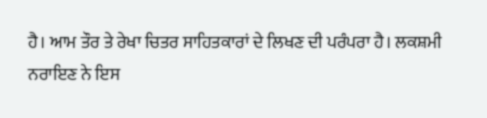ਹੈ। ਆਮ ਤੌਰ ਤੇ ਰੇਖਾ ਚਿਤਰ ਸਾਹਿਤਕਾਰਾਂ ਦੇ ਲਿਖਣ ਦੀ ਪਰੰਪਰਾ ਹੈ। ਲਕਸ਼ਮੀ ਨਰਾਇਣ ਨੇ ਇਸ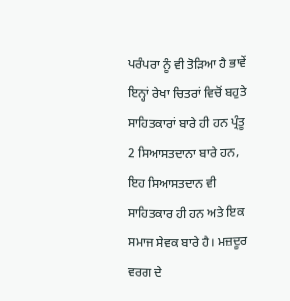ਪਰੰਪਰਾ ਨੂੰ ਵੀ ਤੋੜਿਆ ਹੈ ਭਾਵੇਂ ਇਨ੍ਹਾਂ ਰੇਖਾ ਚਿਤਰਾਂ ਵਿਚੋਂ ਬਹੁਤੇ ਸਾਹਿਤਕਾਰਾਂ ਬਾਰੇ ਹੀ ਹਨ ਪ੍ਰੰਤੂ 2 ਸਿਆਸਤਦਾਨਾ ਬਾਰੇ ਹਨ, ਇਹ ਸਿਆਸਤਦਾਨ ਵੀ ਸਾਹਿਤਕਾਰ ਹੀ ਹਨ ਅਤੇ ਇਕ ਸਮਾਜ ਸੇਵਕ ਬਾਰੇ ਹੈ। ਮਜ਼ਦੂਰ ਵਰਗ ਦੇ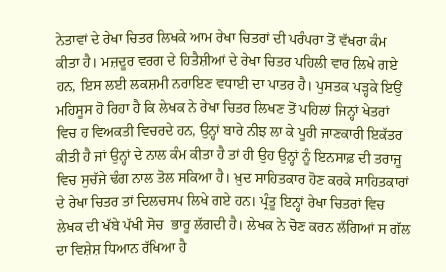ਨੇਤਾਵਾਂ ਦੇ ਰੇਖਾ ਚਿਤਰ ਲਿਖਕੇ ਆਮ ਰੇਖਾ ਚਿਤਰਾਂ ਦੀ ਪਰੰਪਰਾ ਤੋਂ ਵੱਖਰਾ ਕੰਮ ਕੀਤਾ ਹੈ। ਮਜ਼ਦੂਰ ਵਰਗ ਦੇ ਹਿਤੈਸ਼ੀਆਂ ਦੇ ਰੇਖਾ ਚਿਤਰ ਪਹਿਲੀ ਵਾਰ ਲਿਖੇ ਗਏ ਹਨ, ਇਸ ਲਈ ਲਕਸ਼ਮੀ ਨਰਾਇਣ ਵਧਾਈ ਦਾ ਪਾਤਰ ਹੈ। ਪੁਸਤਕ ਪੜ੍ਹਕੇ ਇਉਂ ਮਹਿਸੂਸ ਹੋ ਰਿਹਾ ਹੈ ਕਿ ਲੇਖਕ ਨੇ ਰੇਖਾ ਚਿਤਰ ਲਿਖਣ ਤੋਂ ਪਹਿਲਾਂ ਜਿਨ੍ਹਾਂ ਖੇਤਰਾਂ ਵਿਚ ਹ ਵਿਅਕਤੀ ਵਿਚਰਦੇ ਹਨ, ਉਨ੍ਹਾਂ ਬਾਰੇ ਨੀਝ ਲਾ ਕੇ ਪੂਰੀ ਜਾਣਕਾਰੀ ਇਕੱਤਰ ਕੀਤੀ ਹੈ ਜਾਂ ਉਨ੍ਹਾਂ ਦੇ ਨਾਲ ਕੰਮ ਕੀਤਾ ਹੈ ਤਾਂ ਹੀ ਉਹ ਉਨ੍ਹਾਂ ਨੂੰ ਇਨਸਾਫ਼ ਦੀ ਤਰਾਜੂ ਵਿਚ ਸੁਚੱਜੇ ਢੰਗ ਨਾਲ ਤੋਲ ਸਕਿਆ ਹੈ। ਖ਼ੁਦ ਸਾਹਿਤਕਾਰ ਹੋਣ ਕਰਕੇ ਸਾਹਿਤਕਾਰਾਂ ਦੇ ਰੇਖਾ ਚਿਤਰ ਤਾਂ ਦਿਲਚਸਪ ਲਿਖੇ ਗਏ ਹਨ। ਪ੍ਰੰਤੂ ਇਨ੍ਹਾਂ ਰੇਖਾ ਚਿਤਰਾਂ ਵਿਚ ਲੇਖਕ ਦੀ ਖੱਬੇ ਪੱਖੀ ਸੋਚ  ਭਾਰੂ ਲੱਗਦੀ ਹੈ। ਲੇਖਕ ਨੇ ਚੋਣ ਕਰਨ ਲੱਗਿਆਂ ਸ ਗੱਲ ਦਾ ਵਿਸ਼ੇਸ਼ ਧਿਆਨ ਰੱਖਿਆ ਹੈ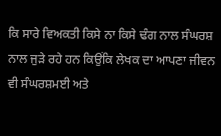ਕਿ ਸਾਰੇ ਵਿਅਕਤੀ ਕਿਸੇ ਨਾ ਕਿਸੇ ਢੰਗ ਨਾਲ ਸੰਘਰਸ਼ ਨਾਲ ਜੁੜੇ ਰਹੇ ਹਨ ਕਿਉਂਕਿ ਲੇਖਕ ਦਾ ਆਪਣਾ ਜੀਵਨ ਵੀ ਸੰਘਰਸ਼ਮਈ ਅਤੇ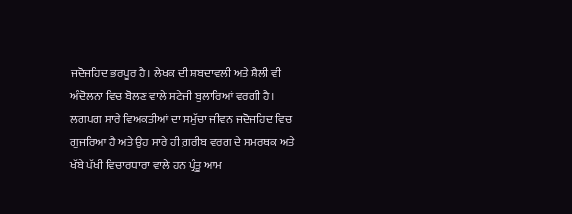ਜਦੋਜਹਿਦ ਭਰਪੂਰ ਹੈ। ਲੇਖਕ ਦੀ ਸ਼ਬਦਾਵਲੀ ਅਤੇ ਸ਼ੈਲੀ ਵੀ ਅੰਦੋਲਨਾ ਵਿਚ ਬੋਲਣ ਵਾਲੇ ਸਟੇਜੀ ਬੁਲਾਰਿਆਂ ਵਰਗੀ ਹੈ। ਲਗਪਗ ਸਾਰੇ ਵਿਅਕਤੀਆਂ ਦਾ ਸਮੁੱਚਾ ਜੀਵਨ ਜਦੋਜਹਿਦ ਵਿਚ ਗੁਜਰਿਆ ਹੈ ਅਤੇ ਉਹ ਸਾਰੇ ਹੀ ਗ਼ਰੀਬ ਵਰਗ ਦੇ ਸਮਰਥਕ ਅਤੇ ਖੱਬੇ ਪੱਖੀ ਵਿਚਾਰਧਾਰਾ ਵਾਲੇ ਹਨ ਪ੍ਰੰਤੂ ਆਮ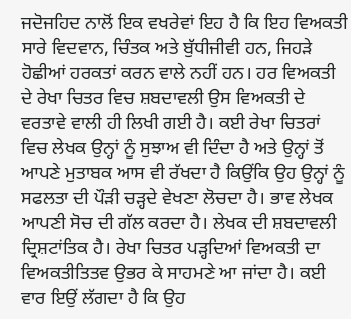ਜਦੋਜਹਿਦ ਨਾਲੋਂ ਇਕ ਵਖਰੇਵਾਂ ਇਹ ਹੈ ਕਿ ਇਹ ਵਿਅਕਤੀ ਸਾਰੇ ਵਿਦਵਾਨ, ਚਿੰਤਕ ਅਤੇ ਬੁੱਧੀਜੀਵੀ ਹਨ, ਜਿਹੜੇ ਹੋਛੀਆਂ ਹਰਕਤਾਂ ਕਰਨ ਵਾਲੇ ਨਹੀਂ ਹਨ। ਹਰ ਵਿਅਕਤੀ ਦੇ ਰੇਖਾ ਚਿਤਰ ਵਿਚ ਸ਼ਬਦਾਵਲੀ ਉਸ ਵਿਅਕਤੀ ਦੇ ਵਰਤਾਵੇ ਵਾਲੀ ਹੀ ਲਿਖੀ ਗਈ ਹੈ। ਕਈ ਰੇਖਾ ਚਿਤਰਾਂ ਵਿਚ ਲੇਖਕ ਉਨ੍ਹਾਂ ਨੂੰ ਸੁਝਾਅ ਵੀ ਦਿੰਦਾ ਹੈ ਅਤੇ ਉਨ੍ਹਾਂ ਤੋਂ ਆਪਣੇ ਮੁਤਾਬਕ ਆਸ ਵੀ ਰੱਖਦਾ ਹੈ ਕਿਉਂਕਿ ਉਹ ਉਨ੍ਹਾਂ ਨੂੰ ਸਫਲਤਾ ਦੀ ਪੌੜੀ ਚੜ੍ਹਦੇ ਵੇਖਣਾ ਲੋਚਦਾ ਹੈ। ਭਾਵ ਲੇਖਕ ਆਪਣੀ ਸੋਚ ਦੀ ਗੱਲ ਕਰਦਾ ਹੈ। ਲੇਖਕ ਦੀ ਸ਼ਬਦਾਵਲੀ ਦ੍ਰਿਸ਼ਟਾਂਤਿਕ ਹੈ। ਰੇਖਾ ਚਿਤਰ ਪੜ੍ਹਦਿਆਂ ਵਿਅਕਤੀ ਦਾ ਵਿਅਕਤੀਤਿਤਵ ਉਭਰ ਕੇ ਸਾਹਮਣੇ ਆ ਜਾਂਦਾ ਹੈ। ਕਈ ਵਾਰ ਇਉਂ ਲੱਗਦਾ ਹੈ ਕਿ ਉਹ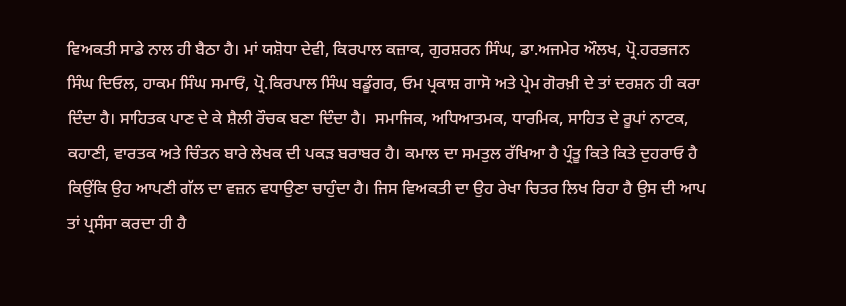ਵਿਅਕਤੀ ਸਾਡੇ ਨਾਲ ਹੀ ਬੈਠਾ ਹੈ। ਮਾਂ ਯਸ਼ੋਧਾ ਦੇਵੀ, ਕਿਰਪਾਲ ਕਜ਼ਾਕ, ਗੁਰਸ਼ਰਨ ਸਿੰਘ, ਡਾ.ਅਜਮੇਰ ਔਲਖ, ਪ੍ਰੋ.ਹਰਭਜਨ ਸਿੰਘ ਦਿਓਲ, ਹਾਕਮ ਸਿੰਘ ਸਮਾਓਂ, ਪ੍ਰੋ.ਕਿਰਪਾਲ ਸਿੰਘ ਬਡੂੰਗਰ, ਓਮ ਪ੍ਰਕਾਸ਼ ਗਾਸੋ ਅਤੇ ਪ੍ਰੇਮ ਗੋਰਖ਼ੀ ਦੇ ਤਾਂ ਦਰਸ਼ਨ ਹੀ ਕਰਾ ਦਿੰਦਾ ਹੈ। ਸਾਹਿਤਕ ਪਾਣ ਦੇ ਕੇ ਸ਼ੈਲੀ ਰੌਚਕ ਬਣਾ ਦਿੰਦਾ ਹੈ।  ਸਮਾਜਿਕ, ਅਧਿਆਤਮਕ, ਧਾਰਮਿਕ, ਸਾਹਿਤ ਦੇ ਰੂਪਾਂ ਨਾਟਕ, ਕਹਾਣੀ, ਵਾਰਤਕ ਅਤੇ ਚਿੰਤਨ ਬਾਰੇ ਲੇਖਕ ਦੀ ਪਕੜ ਬਰਾਬਰ ਹੈ। ਕਮਾਲ ਦਾ ਸਮਤੁਲ ਰੱਖਿਆ ਹੈ ਪ੍ਰੰਤੂ ਕਿਤੇ ਕਿਤੇ ਦੁਹਰਾਓ ਹੈ ਕਿਉਂਕਿ ਉਹ ਆਪਣੀ ਗੱਲ ਦਾ ਵਜ਼ਨ ਵਧਾਉਣਾ ਚਾਹੁੰਦਾ ਹੈ। ਜਿਸ ਵਿਅਕਤੀ ਦਾ ਉਹ ਰੇਖਾ ਚਿਤਰ ਲਿਖ ਰਿਹਾ ਹੈ ਉਸ ਦੀ ਆਪ ਤਾਂ ਪ੍ਰਸੰਸਾ ਕਰਦਾ ਹੀ ਹੈ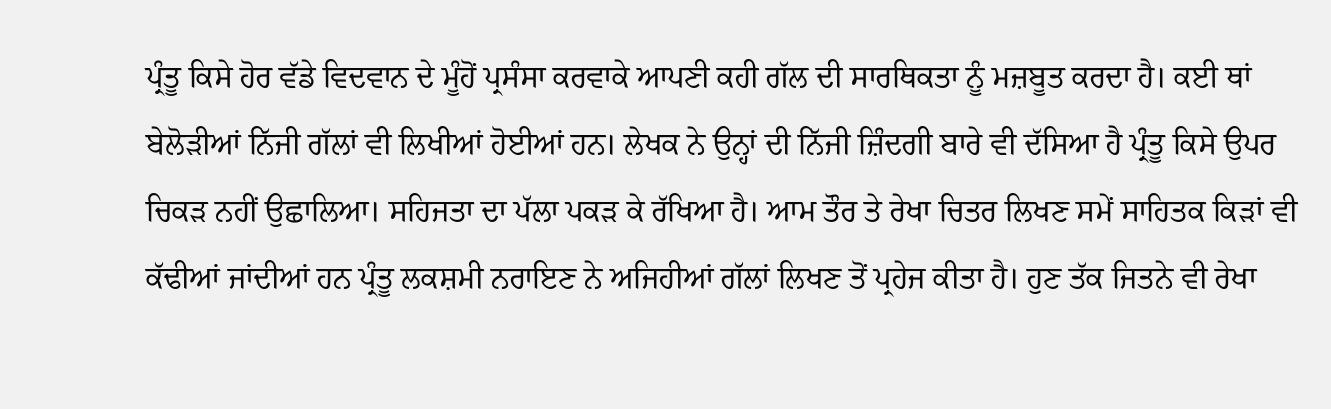ਪ੍ਰੰਤੂ ਕਿਸੇ ਹੋਰ ਵੱਡੇ ਵਿਦਵਾਨ ਦੇ ਮੂੰਹੋਂ ਪ੍ਰਸੰਸਾ ਕਰਵਾਕੇ ਆਪਣੀ ਕਹੀ ਗੱਲ ਦੀ ਸਾਰਥਿਕਤਾ ਨੂੰ ਮਜ਼ਬੂਤ ਕਰਦਾ ਹੈ। ਕਈ ਥਾਂ ਬੇਲੋੜੀਆਂ ਨਿੱਜੀ ਗੱਲਾਂ ਵੀ ਲਿਖੀਆਂ ਹੋਈਆਂ ਹਨ। ਲੇਖਕ ਨੇ ਉਨ੍ਹਾਂ ਦੀ ਨਿੱਜੀ ਜ਼ਿੰਦਗੀ ਬਾਰੇ ਵੀ ਦੱਸਿਆ ਹੈ ਪ੍ਰੰਤੂ ਕਿਸੇ ਉਪਰ ਚਿਕੜ ਨਹੀਂ ਉਛਾਲਿਆ। ਸਹਿਜਤਾ ਦਾ ਪੱਲਾ ਪਕੜ ਕੇ ਰੱਖਿਆ ਹੈ। ਆਮ ਤੌਰ ਤੇ ਰੇਖਾ ਚਿਤਰ ਲਿਖਣ ਸਮੇਂ ਸਾਹਿਤਕ ਕਿੜਾਂ ਵੀ ਕੱਢੀਆਂ ਜਾਂਦੀਆਂ ਹਨ ਪ੍ਰੰਤੂ ਲਕਸ਼ਮੀ ਨਰਾਇਣ ਨੇ ਅਜਿਹੀਆਂ ਗੱਲਾਂ ਲਿਖਣ ਤੋਂ ਪ੍ਰਹੇਜ ਕੀਤਾ ਹੈ। ਹੁਣ ਤੱਕ ਜਿਤਨੇ ਵੀ ਰੇਖਾ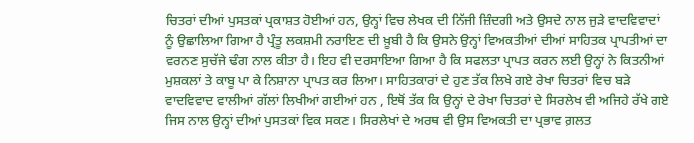ਚਿਤਰਾਂ ਦੀਆਂ ਪੁਸਤਕਾਂ ਪ੍ਰਕਾਸ਼ਤ ਹੋਈਆਂ ਹਨ, ਉਨ੍ਹਾਂ ਵਿਚ ਲੇਖਕ ਦੀ ਨਿੱਜੀ ਜ਼ਿੰਦਗੀ ਅਤੇ ਉਸਦੇ ਨਾਲ ਜੁੜੇ ਵਾਦਵਿਵਾਦਾਂ ਨੂੰ ਉਛਾਲਿਆ ਗਿਆ ਹੈ ਪ੍ਰੰਤੂ ਲਕਸ਼ਮੀ ਨਰਾਇਣ ਦੀ ਖ਼ੂਬੀ ਹੈ ਕਿ ਉਸਨੇ ਉਨ੍ਹਾਂ ਵਿਅਕਤੀਆਂ ਦੀਆਂ ਸਾਹਿਤਕ ਪ੍ਰਾਪਤੀਆਂ ਦਾ ਵਰਨਣ ਸੁਚੱਜੇ ਢੰਗ ਨਾਲ ਕੀਤਾ ਹੈ। ਇਹ ਵੀ ਦਰਸਾਇਆ ਗਿਆ ਹੈ ਕਿ ਸਫਲਤਾ ਪ੍ਰਾਪਤ ਕਰਨ ਲਈ ਉਨ੍ਹਾਂ ਨੇ ਕਿਤਨੀਆਂ ਮੁਸ਼ਕਲਾਂ ਤੇ ਕਾਬੂ ਪਾ ਕੇ ਨਿਸ਼ਾਨਾ ਪ੍ਰਾਪਤ ਕਰ ਲਿਆ। ਸਾਹਿਤਕਾਰਾਂ ਦੇ ਹੁਣ ਤੱਕ ਲਿਖੇ ਗਏ ਰੇਖਾ ਚਿਤਰਾਂ ਵਿਚ ਬੜੇ ਵਾਦਵਿਵਾਦ ਵਾਲੀਆਂ ਗੱਲਾਂ ਲਿਖੀਆਂ ਗਈਆਂ ਹਨ , ਇਥੋਂ ਤੱਕ ਕਿ ਉਨ੍ਹਾਂ ਦੇ ਰੇਖਾ ਚਿਤਰਾਂ ਦੇ ਸਿਰਲੇਖ ਵੀ ਅਜਿਹੇ ਰੱਖੇ ਗਏ ਜਿਸ ਨਾਲ ਉਨ੍ਹਾਂ ਦੀਆਂ ਪੁਸਤਕਾਂ ਵਿਕ ਸਕਣ। ਸਿਰਲੇਖਾਂ ਦੇ ਅਰਥ ਵੀ ਉਸ ਵਿਅਕਤੀ ਦਾ ਪ੍ਰਭਾਵ ਗ਼ਲਤ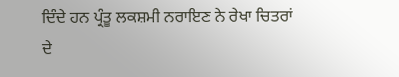ਦਿੰਦੇ ਹਨ ਪ੍ਰੰਤੂ ਲਕਸ਼ਮੀ ਨਰਾਇਣ ਨੇ ਰੇਖਾ ਚਿਤਰਾਂ ਦੇ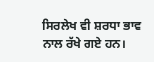ਸਿਰਲੇਖ ਵੀ ਸ਼ਰਧਾ ਭਾਵ ਨਾਲ ਰੱਖੇ ਗਏ ਹਨ।